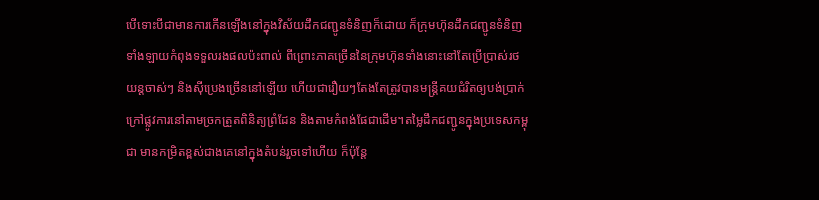បើទោះបីជាមានការកើនឡើងនៅក្នុងវិស័យដឹកជញ្ជូនទំនិញក៏ដោយ ក៏ក្រុមហ៊ុនដឹកជញ្ជូនទំនិញទាំងឡាយកំពុងទទួលរងផលប៉ះពាល់ ពីព្រោះភាគច្រើននៃក្រុមហ៊ុនទាំងនោះនៅតែប្រើប្រាស់រថយន្តចាស់ៗ និងស៊ីប្រេងច្រើននៅឡើយ ហើយជារឿយៗតែងតែត្រូវបានមន្ត្រីគយជំរិតឲ្យបង់ប្រាក់ក្រៅផ្លូវការនៅតាមច្រកត្រួតពិនិត្យព្រំដែន និងតាមកំពង់ផែជាដើម។តម្លៃដឹកជញ្ជូនក្នុងប្រទេសកម្ពុជា មានកម្រិតខ្ពស់ជាងគេនៅក្នុងតំបន់រួចទៅហើយ ក៏ប៉ុន្តែ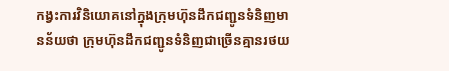កង្វះការវិនិយោគនៅក្នុងក្រុមហ៊ុនដឹកជញ្ជូនទំនិញមានន័យថា ក្រុមហ៊ុនដឹកជញ្ជូនទំនិញជាច្រើនគ្មានរថយ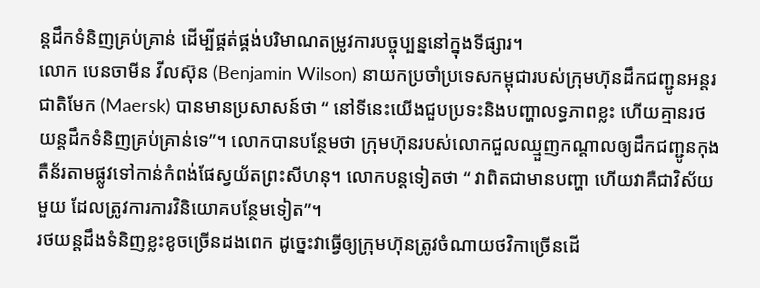ន្តដឹកទំនិញគ្រប់គ្រាន់ ដើម្បីផ្គត់ផ្គង់បរិមាណតម្រូវការបច្ចុប្បន្ននៅក្នុងទីផ្សារ។
លោក បេនចាមីន វីលស៊ុន (Benjamin Wilson) នាយកប្រចាំប្រទេសកម្ពុជារបស់ក្រុមហ៊ុនដឹកជញ្ជូនអន្តរជាតិមែក (Maersk) បានមានប្រសាសន៍ថា “ នៅទីនេះយើងជួបប្រទះនិងបញ្ហាលទ្ធភាពខ្លះ ហើយគ្មានរថយន្តដឹកទំនិញគ្រប់គ្រាន់ទេ”។ លោកបានបន្ថែមថា ក្រុមហ៊ុនរបស់លោកជួលឈ្មួញកណ្តាលឲ្យដឹកជញ្ជូនកុងតឺន័រតាមផ្លូវទៅកាន់កំពង់ផែស្វយ័តព្រះសីហនុ។ លោកបន្តទៀតថា “ វាពិតជាមានបញ្ហា ហើយវាគឺជាវិស័យមួយ ដែលត្រូវការការវិនិយោគបន្ថែមទៀត”។
រថយន្តដឹងទំនិញខ្លះខូចច្រើនដងពេក ដូច្នេះវាធ្វើឲ្យក្រុមហ៊ុនត្រូវចំណាយថវិកាច្រើនដើ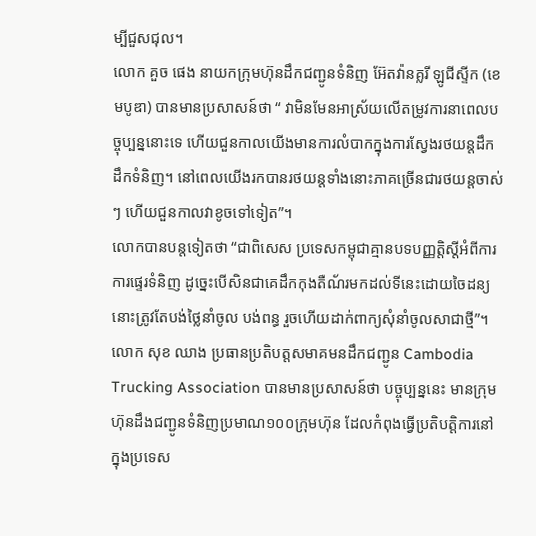ម្បីជួសជុល។
លោក គួច ផេង នាយកក្រុមហ៊ុនដឹកជញ្ជូនទំនិញ អ៊ែតវ៉ានគ្លរី ឡូជីស្ទីក (ខេមបូឌា) បានមានប្រសាសន៍ថា “ វាមិនមែនអាស្រ័យលើតម្រូវការនាពេលបច្ចុប្បន្ននោះទេ ហើយជួនកាលយើងមានការលំបាកក្នុងការស្វែងរថយន្តដឹកដឹកទំនិញ។ នៅពេលយើងរកបានរថយន្តទាំងនោះភាគច្រើនជារថយន្តចាស់ៗ ហើយជួនកាលវាខូចទៅទៀត”។
លោកបានបន្តទៀតថា “ជាពិសេស ប្រទេសកម្ពុជាគ្មានបទបញ្ញត្តិស្តីអំពីការការផ្ទេរទំនិញ ដូច្នេះបើសិនជាគេដឹកកុងតឺណ័រមកដល់ទីនេះដោយចៃដន្យ នោះត្រូវតែបង់ថ្លៃនាំចូល បង់ពន្ធ រួចហើយដាក់ពាក្យសុំនាំចូលសាជាថ្មី”។
លោក សុខ ឈាង ប្រធានប្រតិបត្តសមាគមនដឹកជញ្ជូន Cambodia Trucking Association បានមានប្រសាសន៍ថា បច្ចុប្បន្ននេះ មានក្រុមហ៊ុនដឹងជញ្ជូនទំនិញប្រមាណ១០០ក្រុមហ៊ុន ដែលកំពុងធ្វើប្រតិបត្តិការនៅក្នុងប្រទេស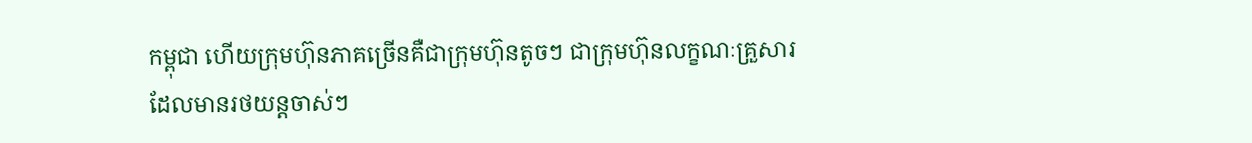កម្ពុជា ហើយក្រុមហ៊ុនភាគច្រើនគឺជាក្រុមហ៊ុនតូចៗ ជាក្រុមហ៊ុនលក្ខណៈគ្រួសារ ដែលមានរថយន្តចាស់ៗ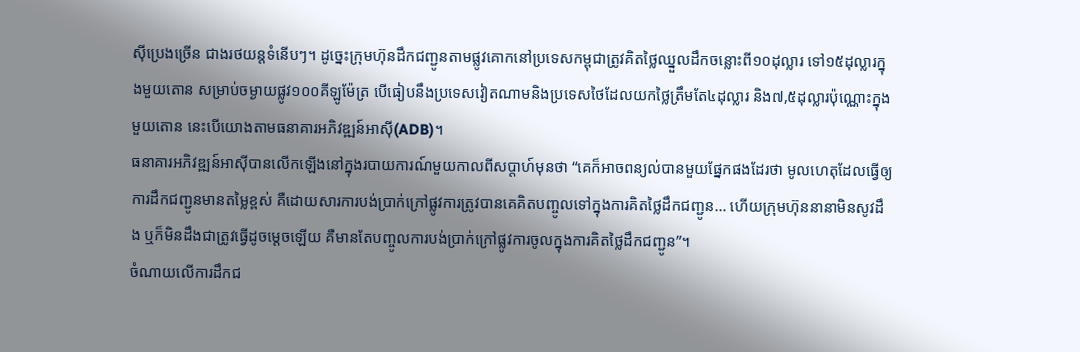ស៊ីប្រេងច្រើន ជាងរថយន្តទំនើបៗ។ ដូច្នេះក្រុមហ៊ុនដឹកជញ្ជូនតាមផ្លូវគោកនៅប្រទេសកម្ពុជាត្រូវគិតថ្លៃឈ្នួលដឹកចន្លោះពី១០ដុល្លារ ទៅ១៥ដុល្លារក្នុងមួយតោន សម្រាប់ចម្ងាយផ្លូវ១០០គីឡូម៉ែត្រ បើធៀបនឹងប្រទេសវៀតណាមនិងប្រទេសថៃដែលយកថ្លៃត្រឹមតែ៤ដុល្លារ និង៧,៥ដុល្លារប៉ុណ្ណោះក្នុងមួយតោន នេះបើយោងតាមធនាគារអភិវឌ្ឍន៍អាស៊ី(ADB)។
ធនាគារអភិវឌ្ឍន៍អាស៊ីបានលើកឡើងនៅក្នុងរបាយការណ៍មួយកាលពីសប្តាហ៍មុនថា “គេក៏អាចពន្យល់បានមួយផ្នែកផងដែរថា មូលហេតុដែលធ្វើឲ្យការដឹកជញ្ជូនមានតម្លៃខ្ពស់ គឺដោយសារការបង់ប្រាក់ក្រៅផ្លូវការត្រូវបានគេគិតបញ្ចូលទៅក្នុងការគិតថ្លៃដឹកជញ្ជូន… ហើយក្រុមហ៊ុននានាមិនសូវដឹង ឬក៏មិនដឹងជាត្រូវធ្វើដូចម្តេចឡើយ គឺមានតែបញ្ចូលការបង់ប្រាក់ក្រៅផ្លូវការចូលក្នុងការគិតថ្លៃដឹកជញ្ជូន”។
ចំណាយលើការដឹកជ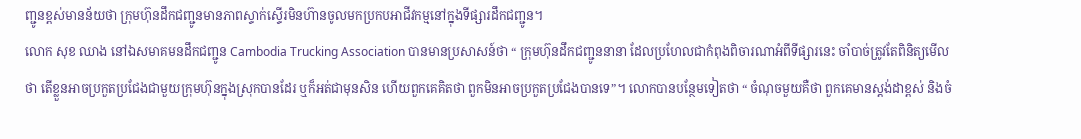ញ្ជូនខ្ពស់មានន័យថា ក្រុមហ៊ុនដឹកជញ្ជូនមានភាពស្ទាក់ស្ទើរមិនហ៊ានចូលមកប្រកបអាជីវកម្មនៅក្នុងទីផ្សារដឹកជញ្ជូន។
លោក សុខ ឈាង នៅឯសមាគមនដឹកជញ្ជូន Cambodia Trucking Association បានមានប្រសាសន៍ថា “ ក្រុមហ៊ុនដឹកជញ្ជូននានា ដែលប្រហែលជាកំពុងពិចារណាអំពីទីផ្សារនេះ ចាំបាច់ត្រូវតែពិនិត្យមើលថា តើខ្លួនអាចប្រកួតប្រជែងជាមួយក្រុមហ៊ុនក្នុងស្រុកបានដែរ ឬក៏អត់ជាមុនសិន ហើយពួកគេគិតថា ពួកមិនអាចប្រកួតប្រជែងបានទេ”។ លោកបានបន្ថែមទៀតថា “ ចំណុចមួយគឺថា ពួកគេមានស្តង់ដាខ្ពស់ និងចំ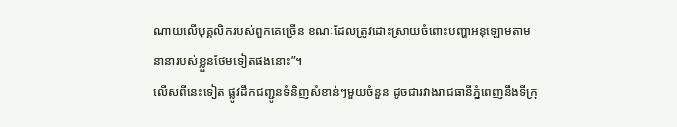ណាយលើបុគ្គលិករបស់ពួកគេច្រើន ខណៈដែលត្រូវដោះស្រាយចំពោះបញ្ហាអនុឡោមតាមនានារបស់ខ្លួនថែមទៀតផងនោះ”។
លើសពីនេះទៀត ផ្លូវដឹកជញ្ជូនទំនិញសំខាន់ៗមួយចំនួន ដូចជារវាងរាជធានីភ្នំពេញនឹងទីក្រុ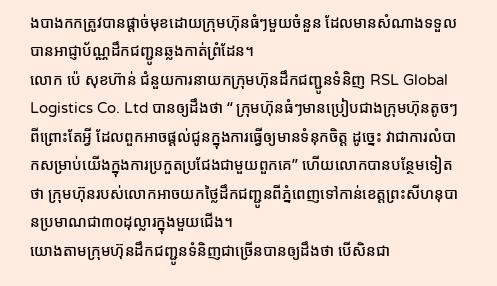ងបាងកកត្រូវបានផ្តាច់មុខដោយក្រុមហ៊ុនធំៗមួយចំនួន ដែលមានសំណាងទទួលបានអាជ្ញាប័ណ្ណដឹកជញ្ជូនឆ្លងកាត់ព្រំដែន។
លោក ប៉េ សុខហ៊ាន់ ជំនួយការនាយកក្រុមហ៊ុនដឹកជញ្ជូនទំនិញ RSL Global Logistics Co. Ltd បានឲ្យដឹងថា “ ក្រុមហ៊ុនធំៗមានប្រៀបជាងក្រុមហ៊ុនតូចៗ ពីព្រោះតែអ្វី ដែលពួកអាចផ្តល់ជូនក្នុងការធ្វើឲ្យមានទំនុកចិត្ត ដូច្នេះ វាជាការលំបាកសម្រាប់យើងក្នុងការប្រកួតប្រជែងជាមួយពួកគេ” ហើយលោកបានបន្ថែមទៀតថា ក្រុមហ៊ុនរបស់លោកអាចយកថ្លៃដឹកជញ្ជូនពីភ្នំពេញទៅកាន់ខេត្តព្រះសីហនុបានប្រមាណជា៣០ដុល្លារក្នុងមួយជើង។
យោងតាមក្រុមហ៊ុនដឹកជញ្ជូនទំនិញជាច្រើនបានឲ្យដឹងថា បើសិនជា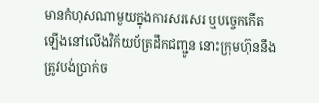មានកំហុសណាមួយក្នុងការសរសេរ ឬបច្ចេកកើតឡើងនៅលើងវិក័យប័ត្រដឹកជញ្ជូន នោះក្រុមហ៊ុននឹងត្រូវបង់ប្រាក់ច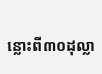ន្លោះពី៣០ដុល្លា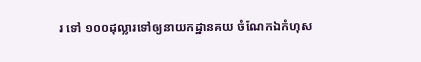រ ទៅ ១០០ដុល្លារទៅឲ្យនាយកដ្ឋានគយ ចំណែកឯកំហុស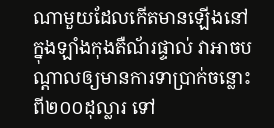ណាមួយដែលកើតមានឡើងនៅក្នុងឡាំងកុងតឺណ័រផ្ទាល់ វាអាចបណ្តាលឲ្យមានការទាប្រាក់ចន្លោះពី២០០ដុល្លារ ទៅ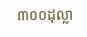៣០០ដុល្លា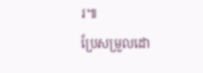រ៕
ប្រែសម្រួលដោ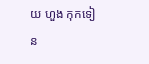យ ហួង កុកទៀន